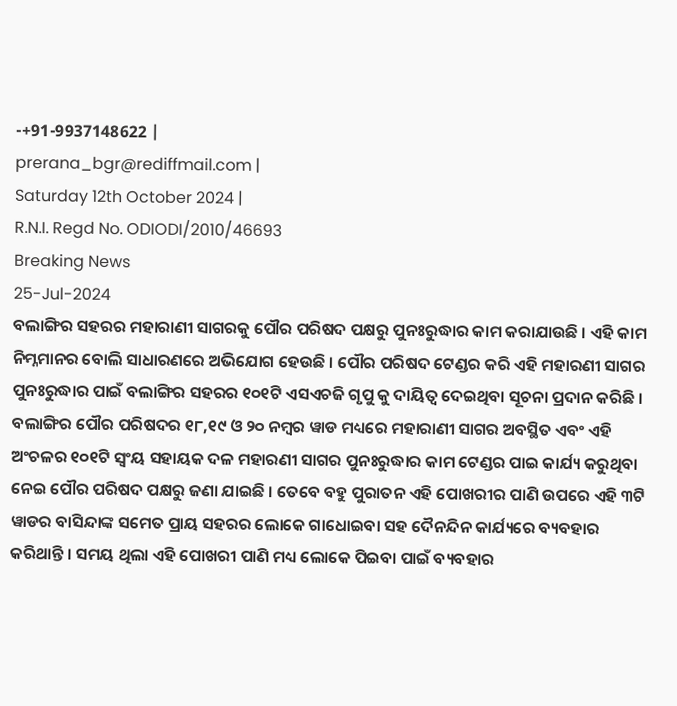-+91-9937148622 |
prerana_bgr@rediffmail.com |
Saturday 12th October 2024 |
R.N.I. Regd No. ODIODI/2010/46693
Breaking News
25-Jul-2024
ବଲାଙ୍ଗିର ସହରର ମହାରାଣୀ ସାଗରକୁ ପୌର ପରିଷଦ ପକ୍ଷରୁ ପୁନଃରୁଦ୍ଧାର କାମ କରାଯାଉଛି । ଏହି କାମ ନିମ୍ନମାନର ବୋଲି ସାଧାରଣରେ ଅଭିଯୋଗ ହେଉଛି । ପୌର ପରିଷଦ ଟେଣ୍ଡର କରି ଏହି ମହାରଣୀ ସାଗର ପୁନଃରୁଦ୍ଧାର ପାଇଁ ବଲାଙ୍ଗିର ସହରର ୧୦୧ଟି ଏସଏଚଜି ଗୃପୁ କୁ ଦାୟିତ୍ୱ ଦେଇଥିବା ସୂଚନା ପ୍ରଦାନ କରିଛି । ବଲାଙ୍ଗିର ପୌର ପରିଷଦର ୧୮,୧୯ ଓ ୨୦ ନମ୍ବର ୱାଡ ମଧ୍ୟରେ ମହାରାଣୀ ସାଗର ଅବସ୍ଥିତ ଏବଂ ଏହି ଅଂଚଳର ୧୦୧ଟି ସ୍ୱଂୟ ସହାୟକ ଦଳ ମହାରଣୀ ସାଗର ପୁନଃରୁଦ୍ଧାର କାମ ଟେଣ୍ଡର ପାଇ କାର୍ଯ୍ୟ କରୁଥିବା ନେଇ ପୌର ପରିଷଦ ପକ୍ଷରୁ ଜଣା ଯାଇଛି । ତେବେ ବହୁ ପୁରାତନ ଏହି ପୋଖରୀର ପାଣି ଉପରେ ଏହି ୩ଟି ୱାଡର ବାସିନ୍ଦାଙ୍କ ସମେତ ପ୍ରାୟ ସହରର ଲୋକେ ଗାଧୋଇବା ସହ ଦୈନନ୍ଦିନ କାର୍ଯ୍ୟରେ ବ୍ୟବହାର କରିଥାନ୍ତି । ସମୟ ଥିଲା ଏହି ପୋଖରୀ ପାଣି ମଧ୍ୟ ଲୋକେ ପିଇବା ପାଇଁ ବ୍ୟବହାର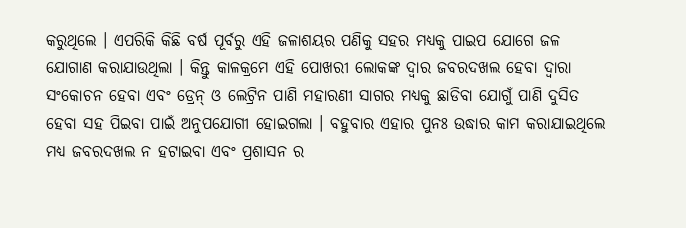କରୁଥିଲେ । ଏପରିକି କିଛି ବର୍ଷ ପୂର୍ବରୁ ଏହି ଜଳାଶୟର ପଣିକୁ ସହର ମଧ୍ୟକୁ ପାଇପ ଯୋଗେ ଜଳ ଯୋଗାଣ କରାଯାଉଥିଲା । କିନ୍ତୁ କାଳକ୍ରମେ ଏହି ପୋଖରୀ ଲୋକଙ୍କ ଦ୍ୱାର ଜବରଦଖଲ ହେବା ଦ୍ୱାରା ସଂକୋଚନ ହେବା ଏବଂ ଡ୍ରେନ୍ ଓ ଲେଟ୍ରିନ ପାଣି ମହାରଣୀ ସାଗର ମଧ୍ୟକୁ ଛାଡିବା ଯୋଗୁଁ ପାଣି ଦୁସିତ ହେବା ସହ ପିଇବା ପାଇଁ ଅନୁପଯୋଗୀ ହୋଇଗଲା । ବହୁବାର ଏହାର ପୁନଃ ଉଦ୍ଧାର କାମ କରାଯାଇଥିଲେ ମଧ୍ୟ ଜବରଦଖଲ ନ ହଟାଇବା ଏବଂ ପ୍ରଶାସନ ର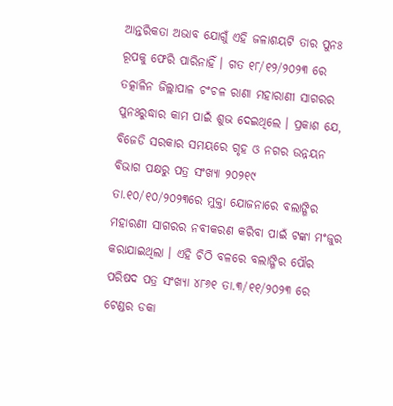ଆନ୍ତରିକତା ଅଭାବ ଯୋଗୁଁ ଏହି ଜଳାଶୟଟି ତାର ପୁନଃ ରୂପକୁ ଫେରି ପାରିନାହିଁ । ଗତ ୧୮/୧୨/୨୦୨୩ ରେ ତତ୍କାଳିନ ଜିଲ୍ଲାପାଳ ଚଂଚଳ ରାଣା ମହାରାଣୀ ସାଗରର
ପୁନଃରୁଦ୍ଧାର କାମ ପାଇଁ ଶୁଭ ଦେଇଥିଲେ । ପ୍ରକାଶ ଯେ, ବିଜେଡି ସରକାର ସମୟରେ ଗୃହ ଓ ନଗର ଉନ୍ନୟନ ବିଭାଗ ପକ୍ଷରୁ ପତ୍ର ସଂଖ୍ୟା ୨୦୨୧୯ ତା.୧୦/୧୦/୨୦୨୩ରେ ମୁକ୍ତା ଯୋଜନାରେ ବଲାଙ୍ଗିର ମହାରଣୀ ସାଗରର ନବୀକରଣ କରିବା ପାଇଁ ଟଙ୍କା ମଂଜୁର କରାଯାଇଥିଲା । ଏହି ଚିଠି ବଳରେ ବଲାଙ୍ଗିର ପୌର ପରିଷଦ ପତ୍ର ସଂଖ୍ୟା ୪୮୬୧ ତା.୩/୧୧/୨୦୨୩ ରେ ଟେଣ୍ଡର ଡକା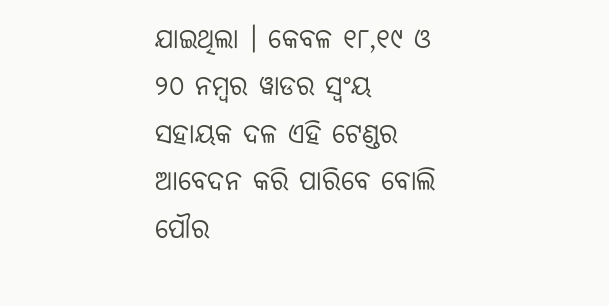ଯାଇଥିଲା । କେବଳ ୧୮,୧୯ ଓ ୨୦ ନମ୍ବର ୱାଡର ସ୍ୱଂୟ ସହାୟକ ଦଳ ଏହି ଟେଣ୍ଡର ଆବେଦନ କରି ପାରିବେ ବୋଲି ପୌର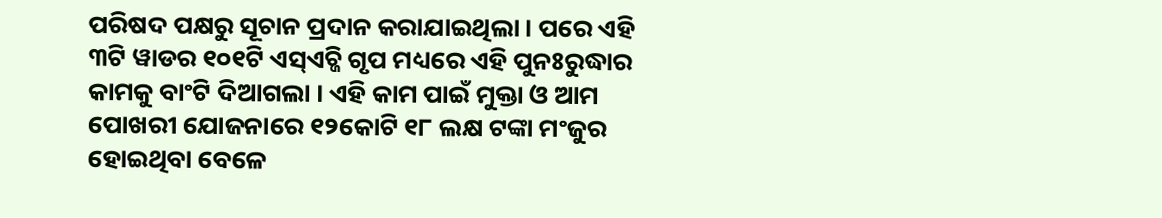ପରିଷଦ ପକ୍ଷରୁ ସୂଚାନ ପ୍ରଦାନ କରାଯାଇଥିଲା । ପରେ ଏହି ୩ଟି ୱାଡର ୧୦୧ଟି ଏସ୍ଏଚ୍ଜି ଗୃପ ମଧ୍ୟରେ ଏହି ପୁନଃରୁଦ୍ଧାର କାମକୁ ବାଂଟି ଦିଆଗଲା । ଏହି କାମ ପାଇଁ ମୁକ୍ତା ଓ ଆମ ପୋଖରୀ ଯୋଜନାରେ ୧୨କୋଟି ୧୮ ଲକ୍ଷ ଟଙ୍କା ମଂଜୁର ହୋଇଥିବା ବେଳେ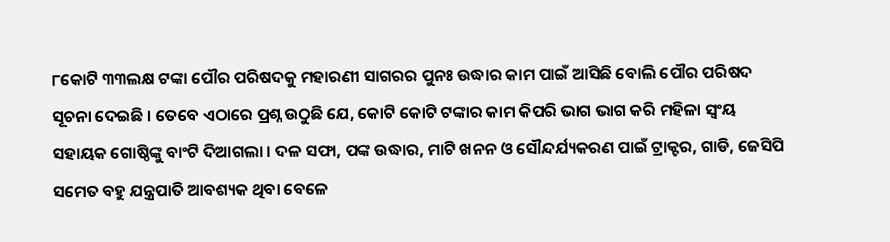୮କୋଟି ୩୩ଲକ୍ଷ ଟଙ୍କା ପୌର ପରିଷଦକୁ ମହାରଣୀ ସାଗରର ପୁନଃ ଉଦ୍ଧାର କାମ ପାଇଁ ଆସିଛି ବୋଲି ପୌର ପରିଷଦ ସୂଚନା ଦେଇଛି । ତେବେ ଏଠାରେ ପ୍ରଶ୍ନ ଉଠୁଛି ଯେ, କୋଟି କୋଟି ଟଙ୍କାର କାମ କିପରି ଭାଗ ଭାଗ କରି ମହିଳା ସ୍ୱଂୟ ସହାୟକ ଗୋଷ୍ଠିଙ୍କୁ ବାଂଟି ଦିଆଗଲା । ଦଳ ସଫା, ପଙ୍କ ଉଦ୍ଧାର, ମାଟି ଖନନ ଓ ସୌନ୍ଦର୍ଯ୍ୟକରଣ ପାଇଁ ଟ୍ରାକ୍ଟର, ଗାଡି, ଜେସିପି ସମେତ ବହୁ ଯନ୍ତ୍ରପାତି ଆବଶ୍ୟକ ଥିବା ବେଳେ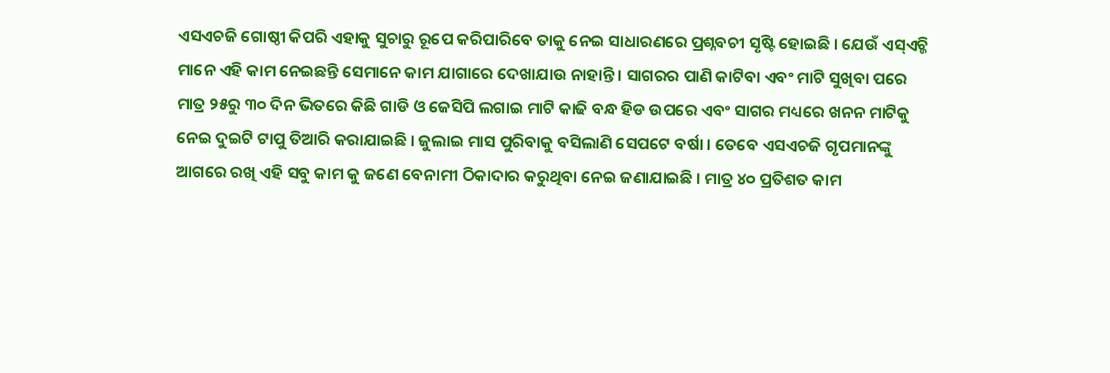ଏସଏଚଜି ଗୋଷ୍ଠୀ କିପରି ଏହାକୁ ସୁଚାରୁ ରୂପେ କରିପାରିବେ ତାକୁ ନେଇ ସାଧାରଣରେ ପ୍ରଶ୍ନବଚୀ ସୃଷ୍ଟି ହୋଇଛି । ଯେଉଁ ଏସ୍ଏଚ୍ଜି ମାନେ ଏହି କାମ ନେଇଛନ୍ତି ସେମାନେ କାମ ଯାଗାରେ ଦେଖାଯାଉ ନାହାନ୍ତି । ସାଗରର ପାଣି କାଟିବା ଏବଂ ମାଟି ସୁଖିବା ପରେ ମାତ୍ର ୨୫ରୁ ୩୦ ଦିନ ଭିତରେ କିଛି ଗାଡି ଓ ଜେସିପି ଲଗାଇ ମାଟି କାଢି ବନ୍ଧ ହିଡ ଉପରେ ଏବଂ ସାଗର ମଧ୍ୟରେ ଖନନ ମାଟିକୁ ନେଇ ଦୁଇଟି ଟାପୁ ତିଆରି କରାଯାଇଛି । ଜୁଲାଇ ମାସ ପୁରିବାକୁ ବସିଲାଣି ସେପଟେ ବର୍ଷା । ତେବେ ଏସଏଚଜି ଗୃପମାନଙ୍କୁ ଆଗରେ ରଖି ଏହି ସବୁ କାମ କୁ ଜଣେ ବେନାମୀ ଠିକାଦାର କରୁଥିବା ନେଇ ଜଣାଯାଇଛି । ମାତ୍ର ୪୦ ପ୍ରତିଶତ କାମ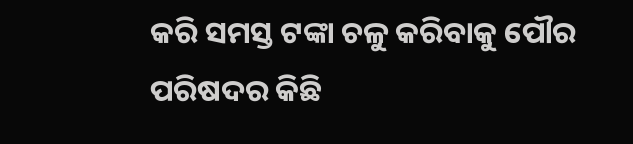କରି ସମସ୍ତ ଟଙ୍କା ଚଳୁ କରିବାକୁ ପୌର ପରିଷଦର କିଛି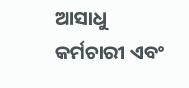ଆସାଧୁ କର୍ମଚାରୀ ଏବଂ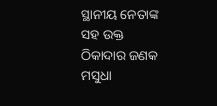ସ୍ଥାନୀୟ ନେତାଙ୍କ ସହ ଉକ୍ତ ଠିକାଦାର ଜଣକ ମସୁଧା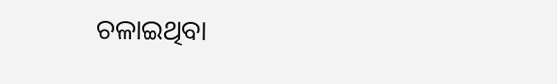ଚଳାଇଥିବା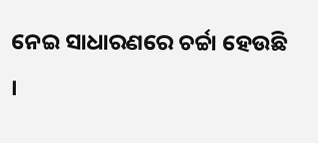ନେଇ ସାଧାରଣରେ ଚର୍ଚ୍ଚା ହେଉଛି ।